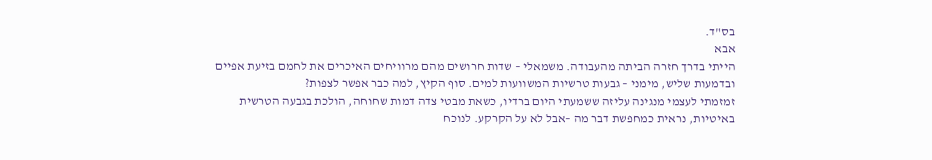בס"ד.
אבא
הייתי בדרך חזרה הביתה מהעבודה. משמאלי – שדות חרושים מהם מרוויחים האיכרים את לחמם בזיעת אפיים ובדמעות שליש, מימני – גבעות טרשיות המשוועות למים. סוף הקיץ, למה כבר אפשר לצפות?
זמזמתי לעצמי מנגינה עליזה ששמעתי היום ברדיו, כשאת מבטי צדה דמות שחוחה, הולכת בגבעה הטרשית באיטיות, נראית כמחפשת דבר מה –אבל לא על הקרקע. לנוכח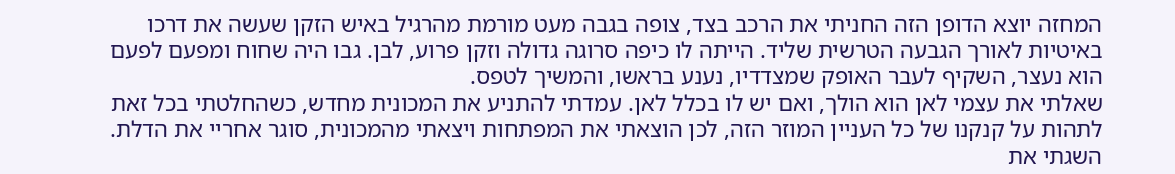המחזה יוצא הדופן הזה החניתי את הרכב בצד, צופה בגבה מעט מורמת מהרגיל באיש הזקן שעשה את דרכו באיטיות לאורך הגבעה הטרשית שליד. הייתה לו כיפה סרוגה גדולה וזקן פרוע, לבן. גבו היה שחוח ומפעם לפעם הוא נעצר, השקיף לעבר האופק שמצדדיו, נענע בראשו, והמשיך לטפס.
שאלתי את עצמי לאן הוא הולך, ואם יש לו בכלל לאן. עמדתי להתניע את המכונית מחדש, כשהחלטתי בכל זאת לתהות על קנקנו של כל העניין המוזר הזה, לכן הוצאתי את המפתחות ויצאתי מהמכונית, סוגר אחריי את הדלת. השגתי את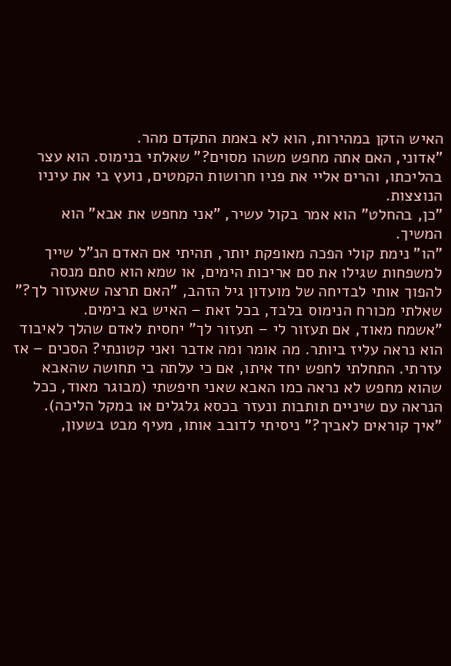האיש הזקן במהירות, הוא לא באמת התקדם מהר.
"אדוני, האם אתה מחפש משהו מסוים?" שאלתי בנימוס. הוא עצר בהליכתו, והרים אליי את פניו חרושות הקמטים, נועץ בי את עיניו הנוצצות.
"כן, בהחלט" הוא אמר בקול עשיר, "אני מחפש את אבא" הוא המשיך.
"הו" נימת קולי הפכה מאופקת יותר, תהיתי אם האדם הנ"ל שייך למשפחות שגילו את סם אריכות הימים, או שמא הוא סתם מנסה להפוך אותי לבדיחה של מועדון גיל הזהב, "האם תרצה שאעזור לך?" שאלתי מכורח הנימוס בלבד, בכל זאת – האיש בא בימים.
"אשמח מאוד, אם תעזור לי – תעזור לך" יחסית לאדם שהלך לאיבוד הוא נראה עליז ביותר. מה אומר ומה אדבר ואני קטונתי? הסכים – אז עזרתי. התחלתי לחפש יחד איתו, אם כי עלתה בי תחושה שהאבא שהוא מחפש לא נראה כמו האבא שאני חיפשתי (מבוגר מאוד, ככל הנראה עם שיניים תותבות ונעזר בכסא גלגלים או במקל הליכה).
"איך קוראים לאביך?" ניסיתי לדובב אותו, מעיף מבט בשעון,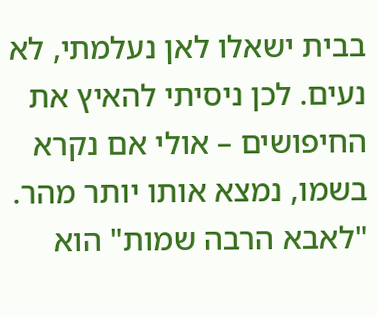בבית ישאלו לאן נעלמתי, לא נעים. לכן ניסיתי להאיץ את החיפושים – אולי אם נקרא בשמו, נמצא אותו יותר מהר.
"לאבא הרבה שמות" הוא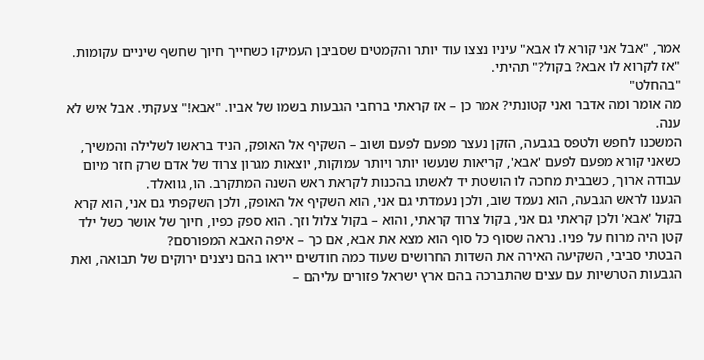אמר, "אבל אני קורא לו אבא" עיניו נצצו עוד יותר והקמטים שסביבן העמיקו כשחייך חיוך שחשף שיניים עקומות.
"אז לקרוא לו אבא? בקול?" תהיתי.
"בהחלט"
מה אומר ומה אדבר ואני קטונתי? אמר כן – אז קראתי ברחבי הגבעות בשמו של אביו. "אבא!" צעקתי. אבל איש לא ענה.
המשכנו לחפש ולטפס בגבעה, הזקן נעצר מפעם לפעם ושוב – השקיף אל האופק, הניד בראשו לשלילה והמשיך, כשאני קורא מפעם לפעם 'אבא', קריאות שנעשו יותר ויותר עמוקות, יוצאות מגרון צרוד של אדם שרק חזר מיום עבודה ארוך, כשבבית מחכה לו הושטת יד לאשתו בהכנות לקראת ראש השנה המתקרב. הו, גוואלד.
הגענו לראש הגבעה, הוא נעמד שוב, ולכן נעמדתי גם אני, הוא השקיף אל האופק, ולכן השקפתי גם אני, הוא קרא בקול 'אבא' ולכן קראתי גם אני, בקול צרוד קראתי, והוא – בקול צלול וזך. הוא ספק כפיו, חיוך של אושר כשל ילד קטן היה מרוח על פניו. נראה שסוף כל סוף הוא מצא את אבא, אם כך – איפה האבא המפורסם?
הבטתי סביבי, השקיעה האירה את השדות החרושים שעוד כמה חודשים ייראו בהם ניצנים ירוקים של תבואה, ואת הגבעות הטרשיות עם עצים שהתברכה בהם ארץ ישראל פזורים עליהם –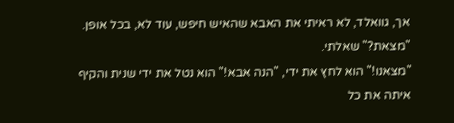אך, גוואלד, לא ראיתי את האבא שהאיש חיפש, עוד לא, בכל אופן.
"מצאת?" שאלתי.
"מצאנו!" הוא לחץ את ידי, "הנה אבא!" הוא נטל את ידי שנית והקיף איתה את כל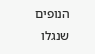הנופים שנגלו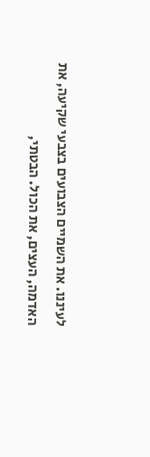לעיננו. את השמיים הצבועים בצבעי שקיעה, את האדמה, העצים, את הכול. הבטתי,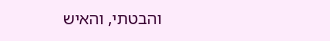והבטתי, והאיש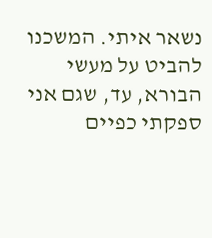נשאר איתי. המשכנו להביט על מעשי הבורא, עד, שגם אני ספקתי כפיים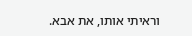וראיתי אותו, את אבא.